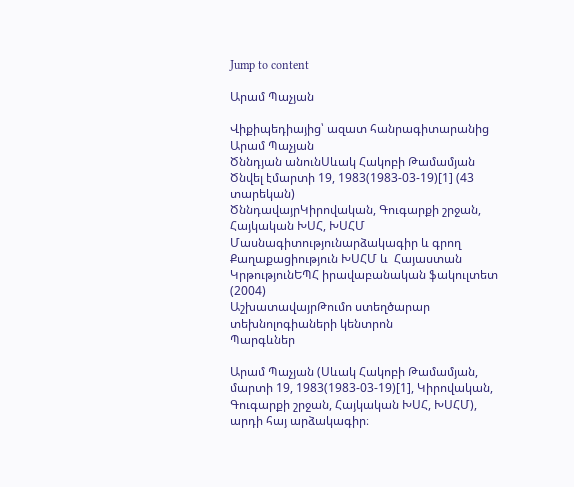Jump to content

Արամ Պաչյան

Վիքիպեդիայից՝ ազատ հանրագիտարանից
Արամ Պաչյան
Ծննդյան անունՍևակ Հակոբի Թամամյան
Ծնվել էմարտի 19, 1983(1983-03-19)[1] (43 տարեկան)
ԾննդավայրԿիրովական, Գուգարքի շրջան, Հայկական ԽՍՀ, ԽՍՀՄ
Մասնագիտությունարձակագիր և գրող
Քաղաքացիություն ԽՍՀՄ և  Հայաստան
ԿրթությունԵՊՀ իրավաբանական ֆակուլտետ (2004)
ԱշխատավայրԹումո ստեղծարար տեխնոլոգիաների կենտրոն
Պարգևներ

Արամ Պաչյան (Սևակ Հակոբի Թամամյան, մարտի 19, 1983(1983-03-19)[1], Կիրովական, Գուգարքի շրջան, Հայկական ԽՍՀ, ԽՍՀՄ), արդի հայ արձակագիր։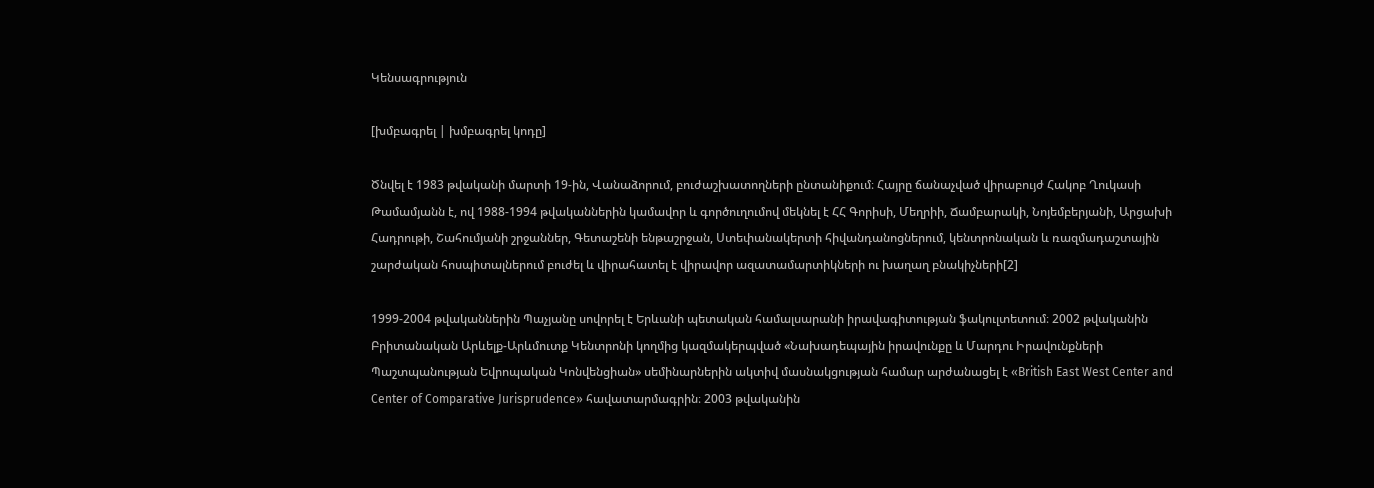Կենսագրություն

[խմբագրել | խմբագրել կոդը]

Ծնվել է 1983 թվականի մարտի 19-ին, Վանաձորում, բուժաշխատողների ընտանիքում։ Հայրը ճանաչված վիրաբույժ Հակոբ Ղուկասի Թամամյանն է, ով 1988-1994 թվականներին կամավոր և գործուղումով մեկնել է ՀՀ Գորիսի, Մեղրիի, Ճամբարակի, Նոյեմբերյանի, Արցախի Հադրութի, Շահումյանի շրջաններ, Գետաշենի ենթաշրջան, Ստեփանակերտի հիվանդանոցներում, կենտրոնական և ռազմադաշտային շարժական հոսպիտալներում բուժել և վիրահատել է վիրավոր ազատամարտիկների ու խաղաղ բնակիչների[2]

1999-2004 թվականներին Պաչյանը սովորել է Երևանի պետական համալսարանի իրավագիտության ֆակուլտետում։ 2002 թվականին Բրիտանական Արևելք-Արևմուտք Կենտրոնի կողմից կազմակերպված «Նախադեպային իրավունքը և Մարդու Իրավունքների Պաշտպանության Եվրոպական Կոնվենցիան» սեմինարներին ակտիվ մասնակցության համար արժանացել է «British East West Center and Center of Comparative Jurisprudence» հավատարմագրին։ 2003 թվականին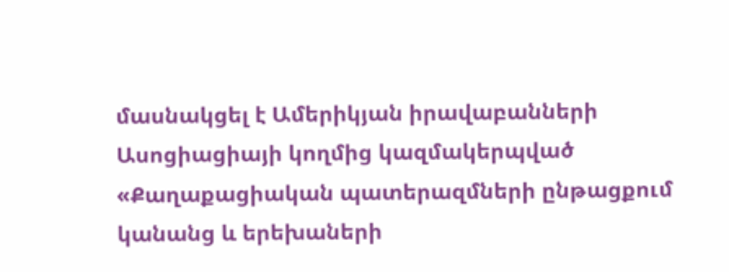մասնակցել է Ամերիկյան իրավաբանների Ասոցիացիայի կողմից կազմակերպված «Քաղաքացիական պատերազմների ընթացքում կանանց և երեխաների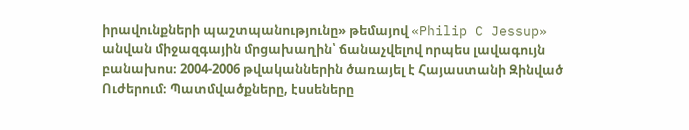իրավունքների պաշտպանությունը» թեմայով «Philip C Jessup» անվան միջազգային մրցախաղին՝ ճանաչվելով որպես լավագույն բանախոս։ 2004-2006 թվականներին ծառայել է Հայաստանի Զինված Ուժերում։ Պատմվածքները, էսսեները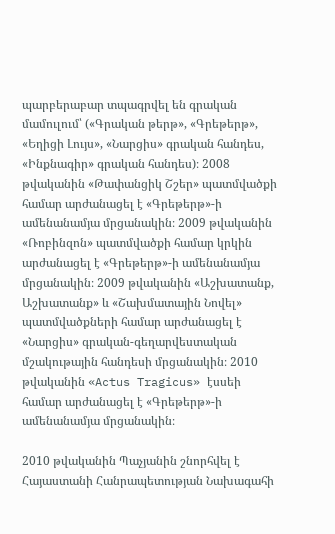պարբերաբար տպագրվել են գրական մամուլում՝ («Գրական թերթ», «Գրեթերթ», «Եղիցի Լույս», «Նարցիս» գրական հանդես, «Ինքնագիր» գրական հանդես)։ 2008 թվականին «Թափանցիկ Շշեր» պատմվածքի համար արժանացել է «Գրեթերթ»-ի ամենանամյա մրցանակին։ 2009 թվականին «Ռոբինզոն» պատմվածքի համար կրկին արժանացել է «Գրեթերթ»-ի ամենանամյա մրցանակին։ 2009 թվականին «Աշխատանք, Աշխատանք» և «Շախմատային Նովել» պատմվածքների համար արժանացել է «Նարցիս» գրական-գեղարվեստական մշակութային հանդեսի մրցանակին։ 2010 թվականին «Actus Tragicus» էսսեի համար արժանացել է «Գրեթերթ»-ի ամենանամյա մրցանակին։

2010 թվականին Պաչյանին շնորհվել է Հայաստանի Հանրապետության Նախագահի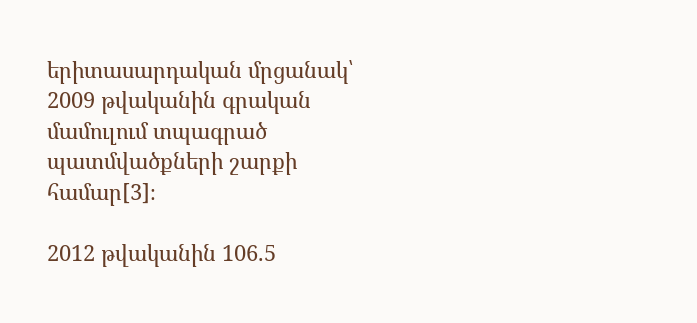երիտասարդական մրցանակ՝ 2009 թվականին գրական մամուլում տպագրած պատմվածքների շարքի համար[3]։

2012 թվականին 106.5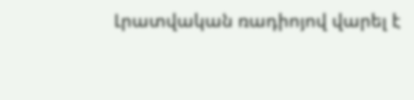Լրատվական ռադիոյով վարել է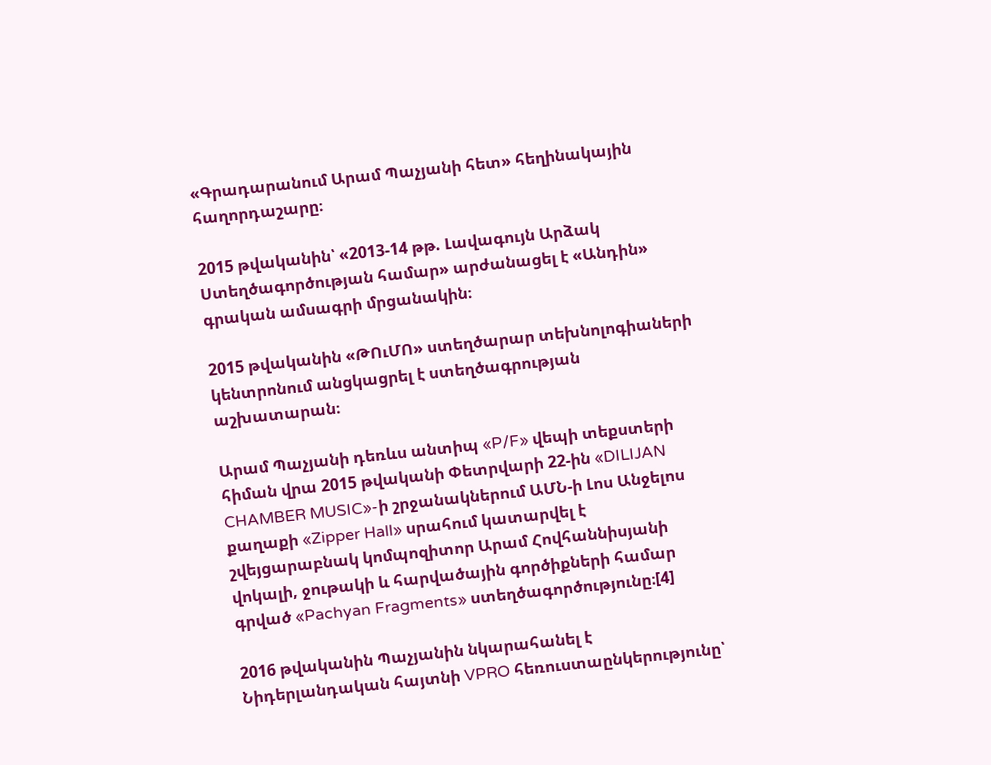«Գրադարանում Արամ Պաչյանի հետ» հեղինակային հաղորդաշարը։

2015 թվականին՝ «2013-14 թթ. Լավագույն Արձակ Ստեղծագործության համար» արժանացել է «Անդին» գրական ամսագրի մրցանակին։

2015 թվականին «ԹՈւՄՈ» ստեղծարար տեխնոլոգիաների կենտրոնում անցկացրել է ստեղծագրության աշխատարան։

Արամ Պաչյանի դեռևս անտիպ «P/F» վեպի տեքստերի հիման վրա 2015 թվականի Փետրվարի 22-ին «DILIJAN CHAMBER MUSIC»-ի շրջանակներում ԱՄՆ-ի Լոս Անջելոս քաղաքի «Zipper Hall» սրահում կատարվել է շվեյցարաբնակ կոմպոզիտոր Արամ Հովհաննիսյանի վոկալի, ջութակի և հարվածային գործիքների համար գրված «Pachyan Fragments» ստեղծագործությունը։[4]

2016 թվականին Պաչյանին նկարահանել է Նիդերլանդական հայտնի VPRO հեռուստաընկերությունը՝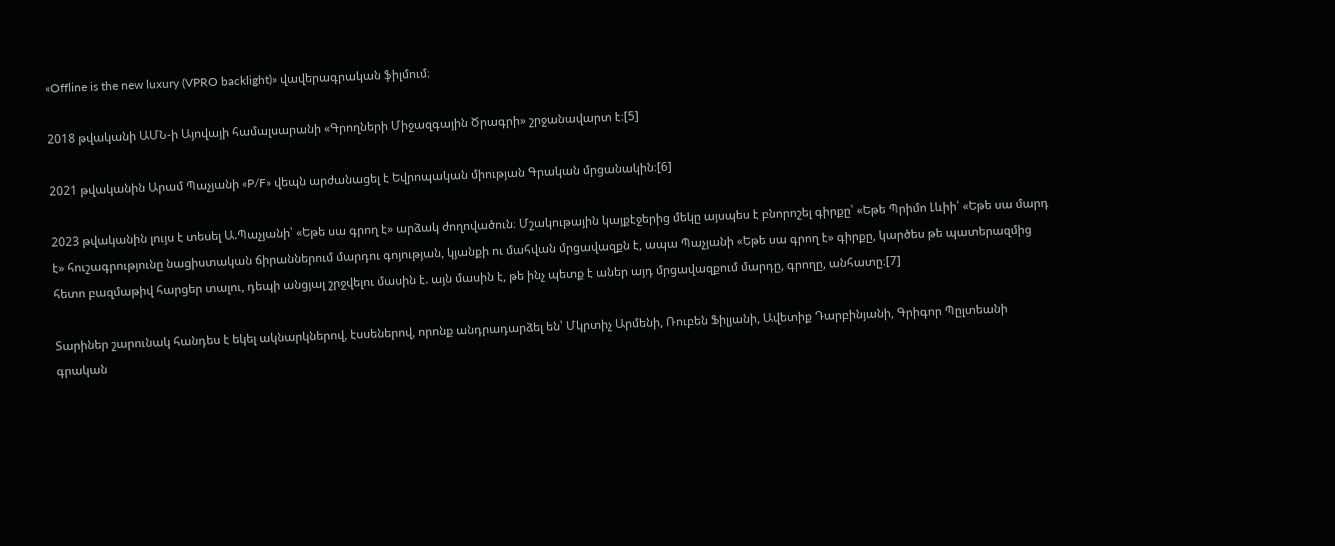«Offline is the new luxury (VPRO backlight)» վավերագրական ֆիլմում։

2018 թվականի ԱՄՆ-ի Այովայի համալսարանի «Գրողների Միջազգային Ծրագրի» շրջանավարտ է։[5]

2021 թվականին Արամ Պաչյանի «P/F» վեպն արժանացել է Եվրոպական միության Գրական մրցանակին։[6]

2023 թվականին լույս է տեսել Ա.Պաչյանի՝ «Եթե սա գրող է» արձակ ժողովածուն։ Մշակութային կայքէջերից մեկը այսպես է բնորոշել գիրքը՝ «Եթե Պրիմո Լևիի՝ «Եթե սա մարդ է» հուշագրությունը նացիստական ճիրաններում մարդու գոյության, կյանքի ու մահվան մրցավազքն է, ապա Պաչյանի «Եթե սա գրող է» գիրքը, կարծես թե պատերազմից հետո բազմաթիվ հարցեր տալու, դեպի անցյալ շրջվելու մասին է. այն մասին է, թե ինչ պետք է աներ այդ մրցավազքում մարդը, գրողը, անհատը։[7]

Տարիներ շարունակ հանդես է եկել ակնարկներով, էսսեներով, որոնք անդրադարձել են՝ Մկրտիչ Արմենի, Ռուբեն Ֆիլյանի, Ավետիք Դարբինյանի, Գրիգոր Պըլտեանի գրական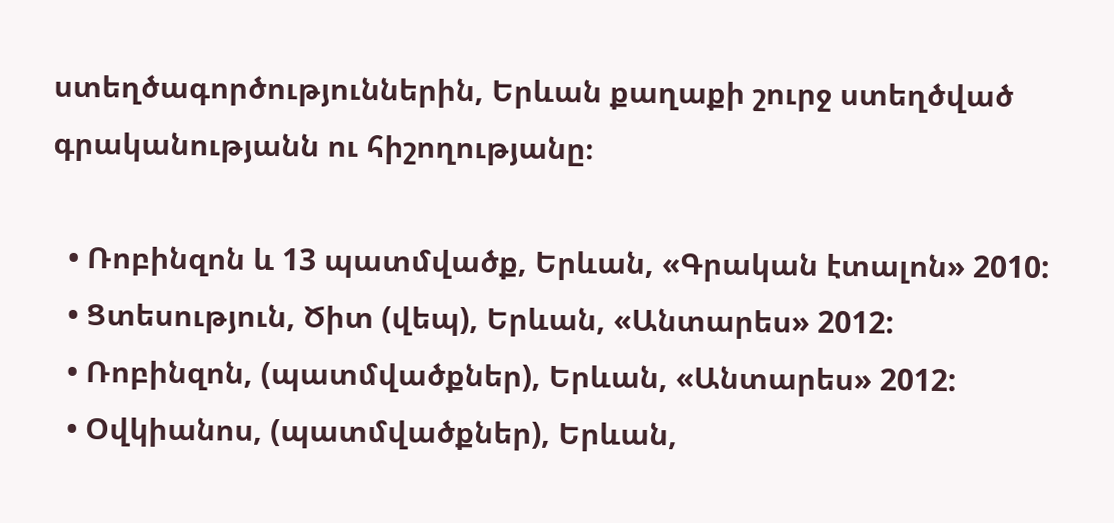ստեղծագործություններին, Երևան քաղաքի շուրջ ստեղծված գրականությանն ու հիշողությանը։

  • Ռոբինզոն և 13 պատմվածք, Երևան, «Գրական էտալոն» 2010:
  • Ցտեսություն, Ծիտ (վեպ), Երևան, «Անտարես» 2012:
  • Ռոբինզոն, (պատմվածքներ), Երևան, «Անտարես» 2012:
  • Օվկիանոս, (պատմվածքներ), Երևան,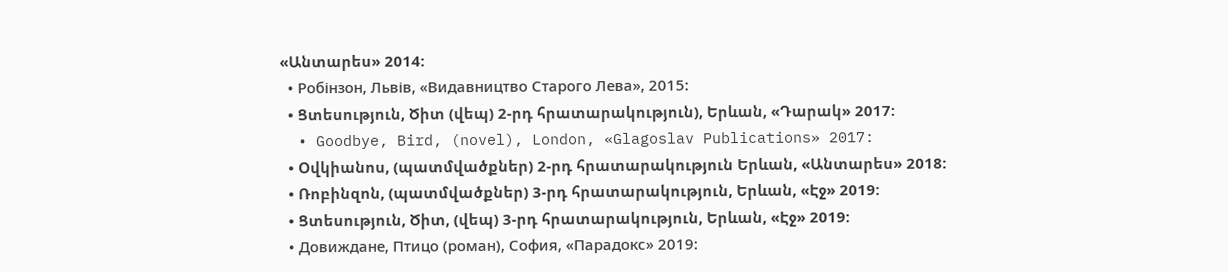«Անտարես» 2014:
  • Робінзон, Львів, «Видавництво Старого Лева», 2015:
  • Ցտեսություն, Ծիտ (վեպ) 2-րդ հրատարակություն), Երևան, «Դարակ» 2017:
  • Goodbye, Bird, (novel), London, «Glagoslav Publications» 2017:
  • Օվկիանոս, (պատմվածքներ) 2-րդ հրատարակություն Երևան, «Անտարես» 2018:
  • Ռոբինզոն, (պատմվածքներ) 3-րդ հրատարակություն, Երևան, «Էջ» 2019:
  • Ցտեսություն, Ծիտ, (վեպ) 3-րդ հրատարակություն, Երևան, «Էջ» 2019:
  • Довиждане, Птицо (роман), София, «Парадокс» 2019: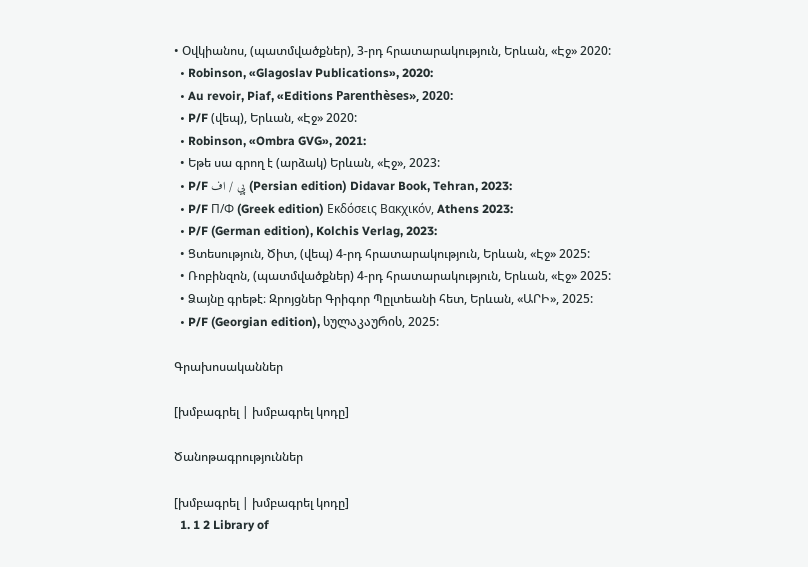• Օվկիանոս, (պատմվածքներ), 3-րդ հրատարակություն, Երևան, «Էջ» 2020:
  • Robinson, «Glagoslav Publications», 2020:
  • Au revoir, Piaf, «Editions Parenthèses», 2020:
  • P/F (վեպ), Երևան, «Էջ» 2020:
  • Robinson, «Ombra GVG», 2021:
  • Եթե սա գրող է (արձակ) Երևան, «Էջ», 2023:
  • P/F پي / اف (Persian edition) Didavar Book, Tehran, 2023:
  • P/F Π/Φ (Greek edition) Εκδόσεις Βακχικόν, Athens 2023:
  • P/F (German edition), Kolchis Verlag, 2023:
  • Ցտեսություն, Ծիտ, (վեպ) 4-րդ հրատարակություն, Երևան, «Էջ» 2025:
  • Ռոբինզոն, (պատմվածքներ) 4-րդ հրատարակություն, Երևան, «Էջ» 2025:
  • Ձայնը գրեթէ։ Զրոյցներ Գրիգոր Պըլտեանի հետ, Երևան, «ԱՐԻ», 2025:
  • P/F (Georgian edition), სულაკაურის, 2025:

Գրախոսականներ

[խմբագրել | խմբագրել կոդը]

Ծանոթագրություններ

[խմբագրել | խմբագրել կոդը]
  1. 1 2 Library of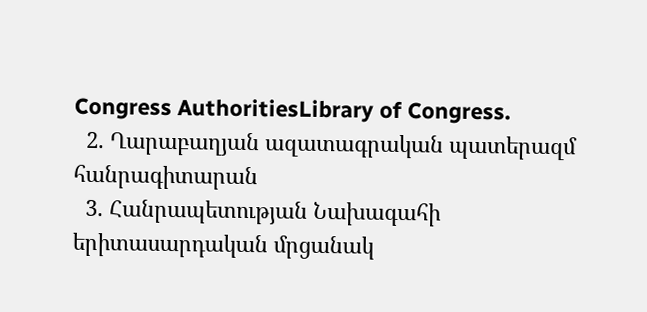Congress AuthoritiesLibrary of Congress.
  2. Ղարաբաղյան ազատագրական պատերազմ հանրագիտարան
  3. Հանրապետության Նախագահի երիտասարդական մրցանակ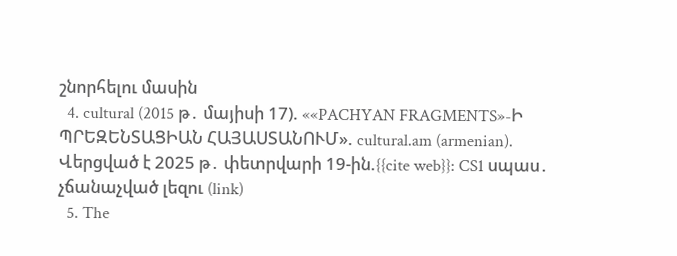շնորհելու մասին
  4. cultural (2015 թ․ մայիսի 17). ««PACHYAN FRAGMENTS»-Ի ՊՐԵԶԵՆՏԱՑԻԱՆ ՀԱՅԱՍՏԱՆՈՒՄ». cultural.am (armenian). Վերցված է 2025 թ․ փետրվարի 19-ին.{{cite web}}: CS1 սպաս․ չճանաչված լեզու (link)
  5. The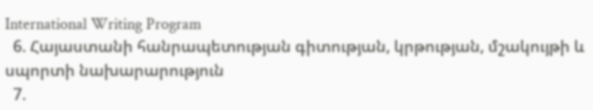International Writing Program
  6. Հայաստանի հանրապետության գիտության, կրթության, մշակույթի և սպորտի նախարարություն
  7.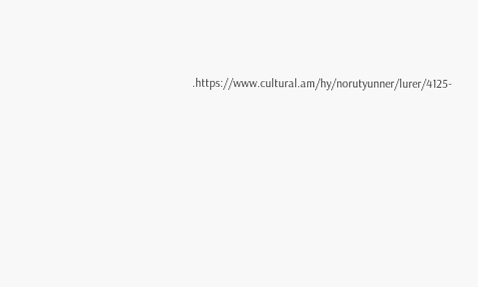.https://www.cultural.am/hy/norutyunner/lurer/4125-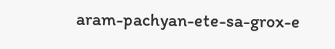aram-pachyan-ete-sa-grox-e